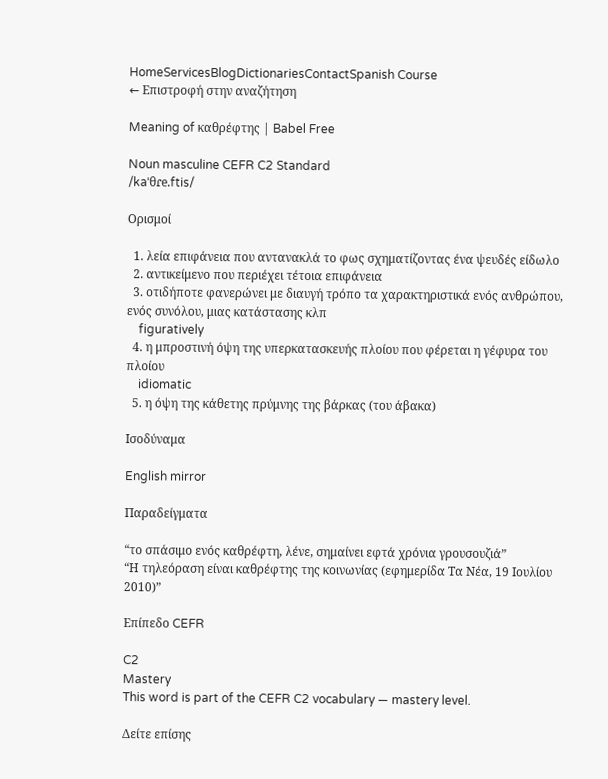HomeServicesBlogDictionariesContactSpanish Course
← Επιστροφή στην αναζήτηση

Meaning of καθρέφτης | Babel Free

Noun masculine CEFR C2 Standard
/kaˈθɾe.ftis/

Ορισμοί

  1. λεία επιφάνεια που αντανακλά το φως σχηματίζοντας ένα ψευδές είδωλο
  2. αντικείμενο που περιέχει τέτοια επιφάνεια
  3. οτιδήποτε φανερώνει με διαυγή τρόπο τα χαρακτηριστικά ενός ανθρώπου, ενός συνόλου, μιας κατάστασης κλπ
    figuratively
  4. η μπροστινή όψη της υπερκατασκευής πλοίου που φέρεται η γέφυρα του πλοίου
    idiomatic
  5. η όψη της κάθετης πρύμνης της βάρκας (του άβακα)

Ισοδύναμα

English mirror

Παραδείγματα

“το σπάσιμο ενός καθρέφτη, λένε, σημαίνει εφτά χρόνια γρουσουζιά”
“Η τηλεόραση είναι καθρέφτης της κοινωνίας (εφημερίδα Τα Νέα, 19 Ιουλίου 2010)”

Επίπεδο CEFR

C2
Mastery
This word is part of the CEFR C2 vocabulary — mastery level.

Δείτε επίσης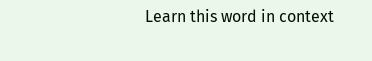Learn this word in context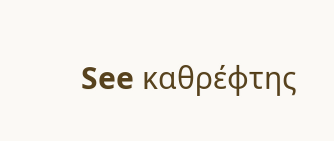See καθρέφτης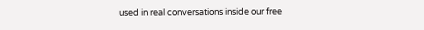used in real conversations inside our free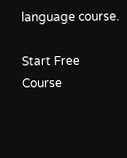language course.

Start Free Course